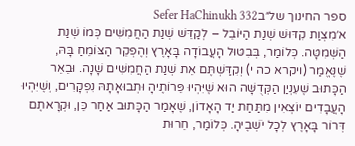ספר החינוך של״בSefer HaChinukh 332
א׳מִצְוַת קִדּוּשׁ שְׁנַת הַיּוֹבֵל – לְקַדֵּשׁ שְׁנַת הַחֲמִשִּׁים כְּמוֹ שְׁנַת הַשְּׁמִטָּה. כְּלוֹמַר, בְּבִטּוּל הָעֲבוֹדָה בָּאָרֶץ וְהֶפְקֵר הַצּוֹמֵחַ בָּהּ, שֶׁנֶּאֱמַר (ויקרא כה י) וְקִדַּשְׁתֶּם אֵת שְׁנַת הַחֲמִשִּׁים שָׁנָה. וּבֵאֵר הַכָּתוּב שֶׁעִנְיַן הַקְּדֻשָּׁה הוּא שֶׁיִּהְיוּ פֵּרוֹתֶיהָ וּתְבוּאָתָהּ נִפְקָרִים, וְשֶׁיִּהְיוּ הָעֲבָדִים יוֹצְאִין מִתַּחַת יַד הָאָדוֹן, שֶׁאָמַר הַכָּתוּב אַחַר כֵּן, וּקְרָאתֶם דְּרוֹר בָּאָרֶץ לְכָל יֹשְׁבֶיהָ. כְּלוֹמַר, חֵרוּת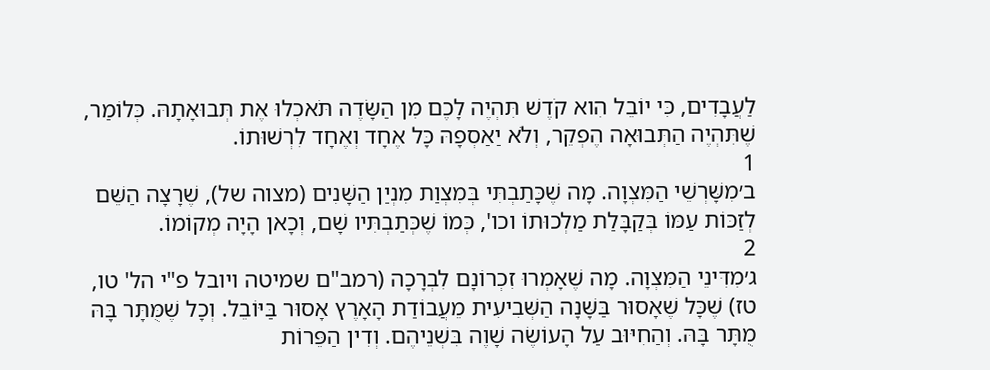לַעֲבָדִים, כִּי יוֹבֵל הִוא קֹדֶשׁ תִּהְיֶה לָכֶם מִן הַשָּׂדֶה תֹּאכְלוּ אֶת תְּבוּאָתָהּ. כְּלוֹמַר, שֶׁתִּהְיֶה הַתְּבוּאָה הֶפְקֵר, וְלֹא יַאַסְפָהּ כָּל אֶחָד וְאֶחָד לִרְשׁוּתוֹ.
1
ב׳מִשָּׁרְשֵׁי הַמִּצְוָה. מָה שֶׁכָּתַבְתִּי בְּמִצְוַת מִנְיַן הַשָּׁנִים (מצוה של), שֶׁרָצָה הַשֵּׁם לְזַכּוֹת עַמּוֹ בְּקַבָּלַת מַלְכוּתוֹ וכו', כְּמוֹ שֶׁכְּתַבְתִּיו שָׁם, וְכָאן הָיָה מְקוֹמוֹ.
2
ג׳מִדִּינֵי הַמִּצְוָה. מָה שֶׁאָמְרוּ זִכְרוֹנָם לִבְרָכָה (רמב"ם שמיטה ויובל פ"י הל' טו, טז) שֶׁכָּל שֶׁאָסוּר בַּשָּׁנָה הַשְּׁבִיעִית מֵעֲבוֹדַת הָאָרֶץ אָסוּר בַּיּוֹבֵל. וְכָל שֶׁמֻּתָּר בָּהּ מֻתָּר בָּהּ. וְהַחִיּוּב עַל הָעוֹשֶׂה שָׁוֶה בִּשְׁנֵיהֶם. וְדִין הַפֵּרוֹת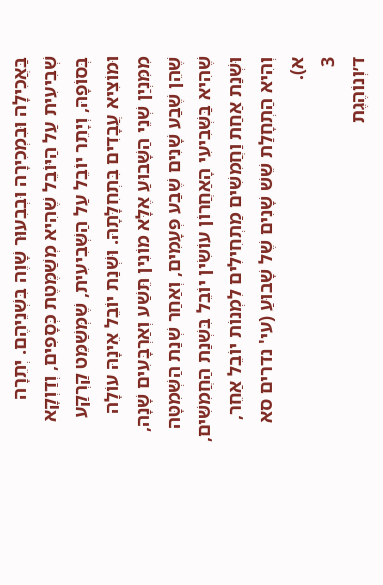בַּאֲכִילָה וּבִמְכִירָה וּבְבִעוּר שָׁוֶה בִּשְׁנֵיהֶם. יְתֵרָה שְׁבִיעִית עַל הַיּוֹבֵל שֶׁהִיא מְשַׁמֶּטֶת כְּסָפִים, וְדַוְקָא בְּסוֹפָהּ, וְיָתֵר יוֹבֵל עַל הַשְּׁבִיעִית, שֶׁמְּשַׁמֵּט קַרְקַע וּמוֹצִיא עֲבָדִים בִּתְחִלָּתָהּ. וּשְׁנַת יוֹבֵל אֵינָהּ עוֹלָה מִמִּנְיַן שְׁנֵי הַשָּׁבוּעַ אֶלָּא מוֹנִין תֵּשַׁע וְאַרְבָּעִים שָׁנָה, שֶׁהֵן שֶׁבַע שָׁנִים שֶׁבַע פְּעָמִים, וְאַחַר שְׁנַת הַשְּׁמִטָּה שֶׁהִיא בַּשְּׁבִיעִי הָאַחֲרוֹן עוֹשִׂין יוֹבֵל בִּשְׁנַת הַחֲמִשִּׁים, וּשְׁנַת אַחַת וַחֲמִשִּׁים מַתְחִילִים לִמְנוֹת יוֹבֵל אַחֵר, וְהִיא הַתְחָלַת שֵׁשׁ שָׁנִים שֶׁל שָׁבוּעַ (עי' נדרים סא א).
3
ד׳וְנוֹהֶגֶת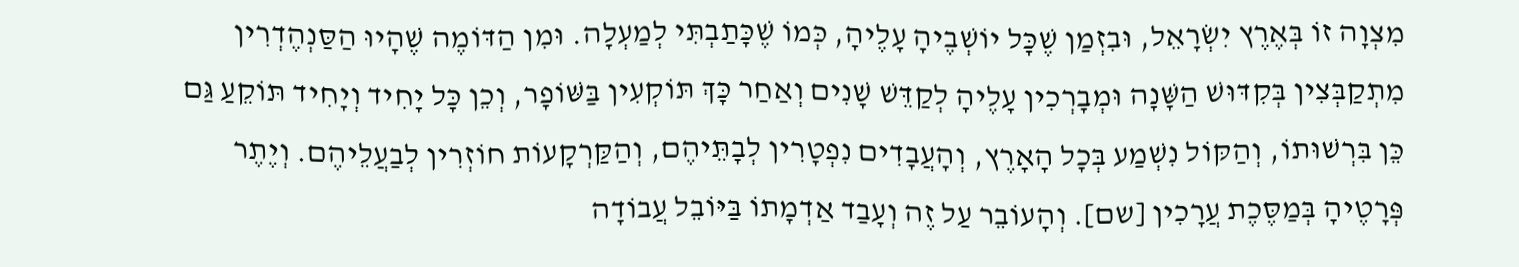מִצְוָה זוֹ בְּאֶרֶץ יִשְׂרָאֵל, וּבִזְמַן שֶׁכָּל יוֹשְׁבֶיהָ עָלֶיהָ, כְּמוֹ שֶׁכָּתַבְתִּי לְמַעְלָה. וּמִן הַדּוֹמֶה שֶׁהָיוּ הַסַּנְהֶדְרִין מִתְקַבְּצִין בְּקִדּוּשׁ הַשָּׁנָה וּמְבָרְכִין עָלֶיהָ לְקַדֵּשׁ שָׁנִים וְאַחַר כָּךְ תּוֹקְעִין בַּשּׁוֹפָר, וְכֵן כָּל יָחִיד וְיָחִיד תּוֹקֵעַ גַּם כֵּן בִּרְשׁוּתוֹ, וְהַקּוֹל נִשְׁמַע בְּכָל הָאָרֶץ, וְהָעֲבָדִים נִפְטָרִין לְבָתֵּיהֶם, וְהַקַּרְקָעוֹת חוֹזְרִין לְבַעֲלֵיהֶם. וְיֶתֶר פְּרָטֶיהָ בְּמַסֶּכֶת עֲרָכִין [שם]. וְהָעוֹבֵר עַל זֶה וְעָבַד אַדְמָתוֹ בַּיּוֹבֵל עֲבוֹדָה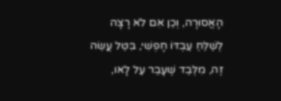הָאֲסוּרָה, וְכֵן אִם לֹא רָצָה לְשַׁלֵּחַ עַבְדּוֹ חָפְשִׁי, בִּטֵּל עֲשֵׂה זֶה, מִלְּבַד שֶׁעָבַר עַל לָאו,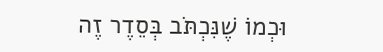וּכְמוֹ שֶׁנִּכְתֹּב בְּסֵדֶר זֶה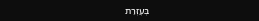בְּעֶזְרַת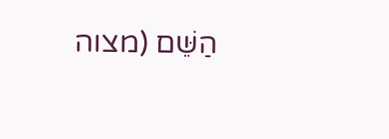הַשֵּׁם (מצוה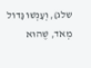שלג), וְעָנְשׁוֹ גָּדוֹל מְאֹד, שֶׁהוּא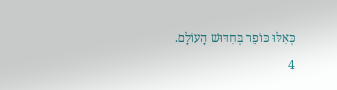כְּאִלּוּ כּוֹפֵר בְּחִדּוּשׁ הָעוֹלָם.
4